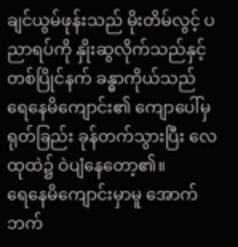ချင်ယွမ်ဖုန်းသည် မိုးတိမ်လွင့် ပညာရပ်ကို နှိုးဆွလိုက်သည်နှင့် တစ်ပြိုင်နက် ခန္ဓာကိုယ်သည် ရေနေမိကျောင်း၏ ကျောပေါ်မှ ရုတ်ခြည်း ခုန်တက်သွားပြီး လေထုထဲ၌ ဝဲပျံနေတော့၏။
ရေနေမိကျောင်းမှာမူ အောက်ဘက်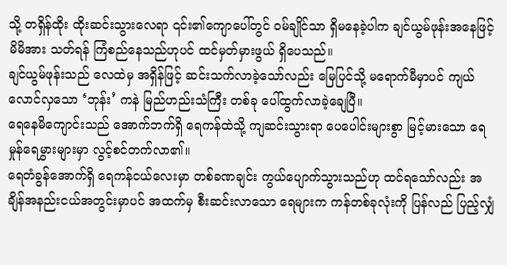သို့ တရှိန်ထိုး ထိုးဆင်းသွားလေရာ ၎င်း၏ကျောပေါ်တွင် ဝမ်ချိုင်သာ ရှိမနေခဲ့ပါက ချင်ယွမ်ဖုန်းအနေဖြင့် မိမိအား သတ်ရန် ကြံစည်နေသည်ဟုပင် ထင်မှတ်မှားဖွယ် ရှိပေသည်။
ချင်ယွမ်ဖုန်းသည် လေထဲမှ အရှိန်ဖြင့် ဆင်းသက်လာခဲ့သော်လည်း မြေပြင်သို့ မရောက်မီမှာပင် ကျယ်လောင်လှသော ‘ဘုန်း’ ကနဲ မြည်ဟည်းသံကြီး တစ်ခု ပေါ်ထွက်လာခဲ့ချေပြီ။
ရေနေမိကျောင်းသည် အောက်ဘက်ရှိ ရေကန်ထဲသို့ ကျဆင်းသွားရာ ပေပေါင်းများစွာ မြင့်မားသော ရေမှုန်ရေမွှားများမှာ လွင့်စင်တက်လာ၏။
ရေတံခွန်အောက်ရှိ ရေကန်ငယ်လေးမှာ တစ်ခဏချင်း ကွယ်ပျောက်သွားသည်ဟု ထင်ရသော်လည်း အချိန်အနည်းငယ်အတွင်းမှာပင် အထက်မှ စီးဆင်းလာသော ရေများက ကန်တစ်ခုလုံးကို ပြန်လည် ပြည့်လျှံ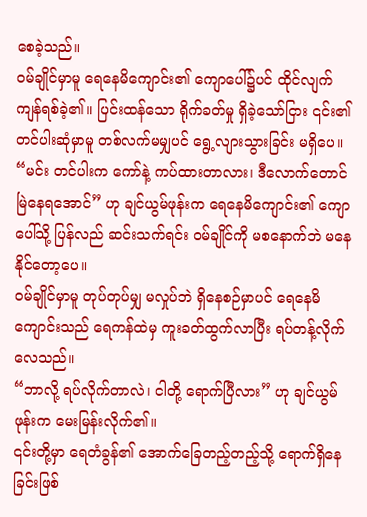စေခဲ့သည်။
ဝမ်ချိုင်မှာမူ ရေနေမိကျောင်း၏ ကျောပေါ်၌ပင် ထိုင်လျက် ကျန်ရစ်ခဲ့၏။ ပြင်းထန်သော ရိုက်ခတ်မှု ရှိခဲ့သော်ငြား ၎င်း၏ တင်ပါးဆုံမှာမူ တစ်လက်မမျှပင် ရွေ့လျားသွားခြင်း မရှိပေ။
“မင်း တင်ပါးက ကော်နဲ့ ကပ်ထားတာလား၊ ဒီလောက်တောင် မြဲနေရအောင်” ဟု ချင်ယွမ်ဖုန်းက ရေနေမိကျောင်း၏ ကျောပေါ်သို့ ပြန်လည် ဆင်းသက်ရင်း ဝမ်ချိုင်ကို မစနောက်ဘဲ မနေနိုင်တော့ပေ။
ဝမ်ချိုင်မှာမူ တုပ်တုပ်မျှ မလှုပ်ဘဲ ရှိနေစဉ်မှာပင် ရေနေမိကျောင်းသည် ရေကန်ထဲမှ ကူးခတ်ထွက်လာပြီး ရပ်တန့်လိုက်လေသည်။
“ဘာလို့ ရပ်လိုက်တာလဲ၊ ငါတို့ ရောက်ပြီလား” ဟု ချင်ယွမ်ဖုန်းက မေးမြန်းလိုက်၏။
၎င်းတို့မှာ ရေတံခွန်၏ အောက်ခြေတည့်တည့်သို့ ရောက်ရှိနေခြင်းဖြစ်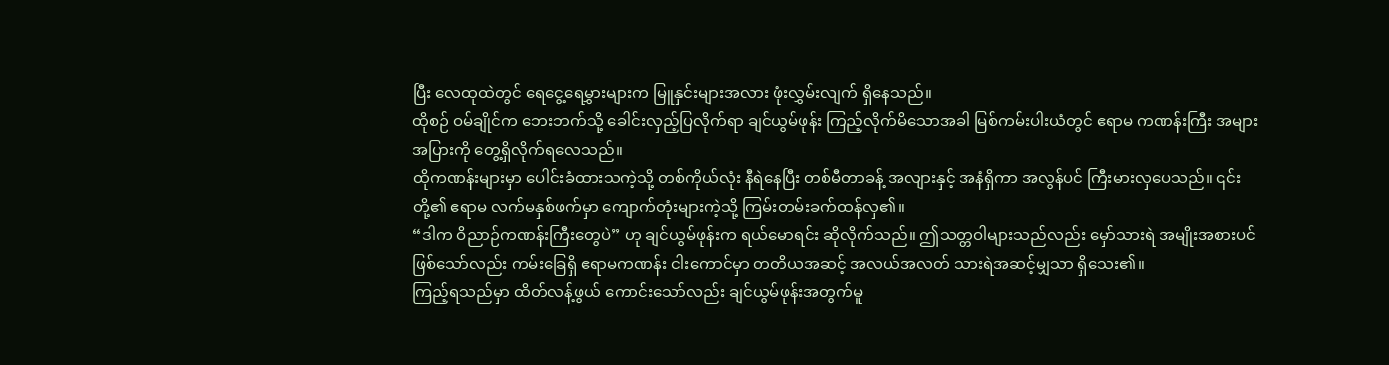ပြီး လေထုထဲတွင် ရေငွေ့ရေမွှားများက မြူနှင်းများအလား ဖုံးလွှမ်းလျက် ရှိနေသည်။
ထိုစဉ် ဝမ်ချိုင်က ဘေးဘက်သို့ ခေါင်းလှည့်ပြလိုက်ရာ ချင်ယွမ်ဖုန်း ကြည့်လိုက်မိသောအခါ မြစ်ကမ်းပါးယံတွင် ဧရာမ ကဏန်းကြီး အများအပြားကို တွေ့ရှိလိုက်ရလေသည်။
ထိုကဏန်းများမှာ ပေါင်းခံထားသကဲ့သို့ တစ်ကိုယ်လုံး နီရဲနေပြီး တစ်မီတာခန့် အလျားနှင့် အနံရှိကာ အလွန်ပင် ကြီးမားလှပေသည်။ ၎င်းတို့၏ ဧရာမ လက်မနှစ်ဖက်မှာ ကျောက်တုံးများကဲ့သို့ ကြမ်းတမ်းခက်ထန်လှ၏။
“ဒါက ဝိညာဉ်ကဏန်းကြီးတွေပဲ” ဟု ချင်ယွမ်ဖုန်းက ရယ်မောရင်း ဆိုလိုက်သည်။ ဤသတ္တဝါများသည်လည်း မှော်သားရဲ အမျိုးအစားပင် ဖြစ်သော်လည်း ကမ်းခြေရှိ ဧရာမကဏန်း ငါးကောင်မှာ တတိယအဆင့် အလယ်အလတ် သားရဲအဆင့်မျှသာ ရှိသေး၏။
ကြည့်ရသည်မှာ ထိတ်လန့်ဖွယ် ကောင်းသော်လည်း ချင်ယွမ်ဖုန်းအတွက်မူ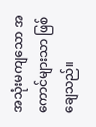အသုံးမကျသော အကောင်များသာ ဖြစ်ချေသည်။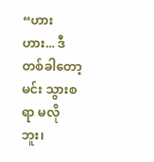“ဟားဟား... ဒီတစ်ခါတော့ မင်း သွားစရာ မလိုဘူး၊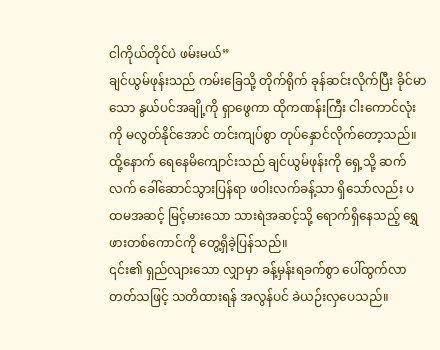ငါကိုယ်တိုင်ပဲ ဖမ်းမယ်”
ချင်ယွမ်ဖုန်းသည် ကမ်းခြေသို့ တိုက်ရိုက် ခုန်ဆင်းလိုက်ပြီး ခိုင်မာသော နွယ်ပင်အချို့ကို ရှာဖွေကာ ထိုကဏန်းကြီး ငါးကောင်လုံးကို မလွတ်နိုင်အောင် တင်းကျပ်စွာ တုပ်နှောင်လိုက်တော့သည်။
ထို့နောက် ရေနေမိကျောင်းသည် ချင်ယွမ်ဖုန်းကို ရှေ့သို့ ဆက်လက် ခေါ်ဆောင်သွားပြန်ရာ ဖဝါးလက်ခန့်သာ ရှိသော်လည်း ပထမအဆင့် မြင့်မားသော သားရဲအဆင့်သို့ ရောက်ရှိနေသည့် ရွှေဖားတစ်ကောင်ကို တွေ့ရှိခဲ့ပြန်သည်။
၎င်း၏ ရှည်လျားသော လျှာမှာ ခန့်မှန်းရခက်စွာ ပေါ်ထွက်လာတတ်သဖြင့် သတိထားရန် အလွန်ပင် ခဲယဉ်းလှပေသည်။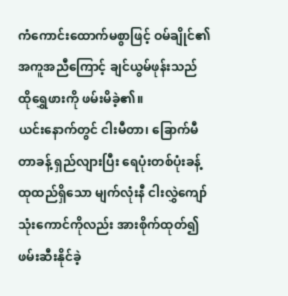ကံကောင်းထောက်မစွာဖြင့် ဝမ်ချိုင်၏ အကူအညီကြောင့် ချင်ယွမ်ဖုန်းသည် ထိုရွှေဖားကို ဖမ်းမိခဲ့၏။
ယင်းနောက်တွင် ငါးမီတာ၊ ခြောက်မီတာခန့် ရှည်လျားပြီး ရေပုံးတစ်ပုံးခန့် ထုထည်ရှိသော မျက်လုံးနီ ငါးလွှဲကျော် သုံးကောင်ကိုလည်း အားစိုက်ထုတ်၍ ဖမ်းဆီးနိုင်ခဲ့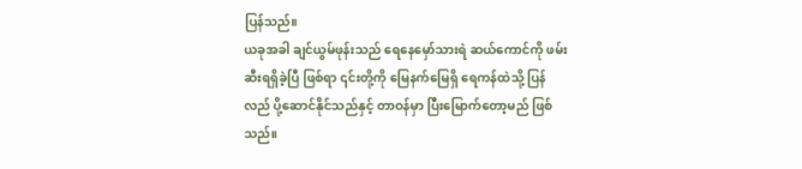ပြန်သည်။
ယခုအခါ ချင်ယွမ်ဖုန်းသည် ရေနေမှော်သားရဲ ဆယ်ကောင်ကို ဖမ်းဆီးရရှိခဲ့ပြီ ဖြစ်ရာ ၎င်းတို့ကို မြေနက်မြေရှိ ရေကန်ထဲသို့ ပြန်လည် ပို့ဆောင်နိုင်သည်နှင့် တာဝန်မှာ ပြီးမြောက်တော့မည် ဖြစ်သည်။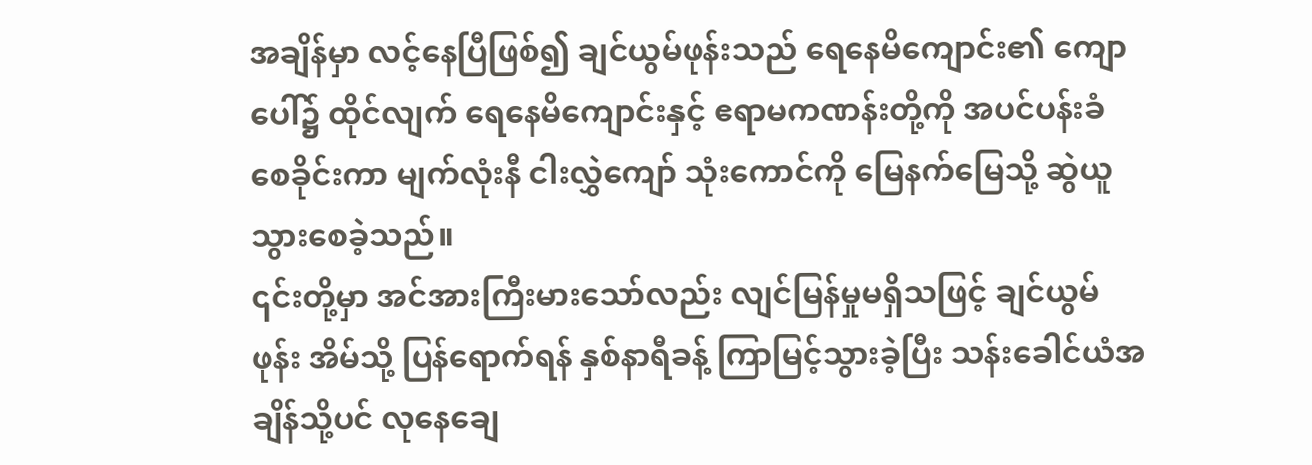အချိန်မှာ လင့်နေပြီဖြစ်၍ ချင်ယွမ်ဖုန်းသည် ရေနေမိကျောင်း၏ ကျောပေါ်၌ ထိုင်လျက် ရေနေမိကျောင်းနှင့် ဧရာမကဏန်းတို့ကို အပင်ပန်းခံ စေခိုင်းကာ မျက်လုံးနီ ငါးလွှဲကျော် သုံးကောင်ကို မြေနက်မြေသို့ ဆွဲယူသွားစေခဲ့သည်။
၎င်းတို့မှာ အင်အားကြီးမားသော်လည်း လျင်မြန်မှုမရှိသဖြင့် ချင်ယွမ်ဖုန်း အိမ်သို့ ပြန်ရောက်ရန် နှစ်နာရီခန့် ကြာမြင့်သွားခဲ့ပြီး သန်းခေါင်ယံအချိန်သို့ပင် လုနေချေ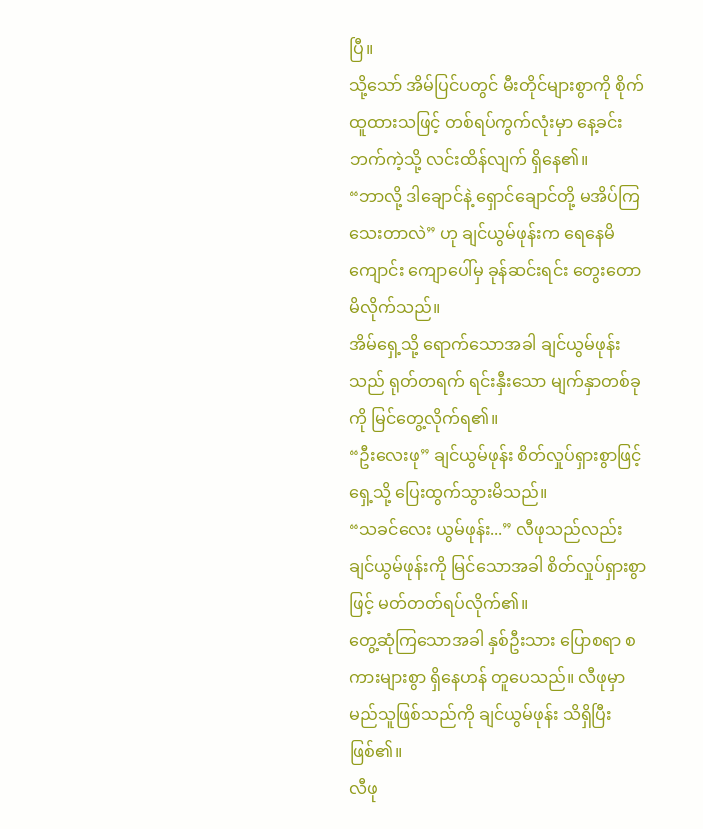ပြီ။
သို့သော် အိမ်ပြင်ပတွင် မီးတိုင်များစွာကို စိုက်ထူထားသဖြင့် တစ်ရပ်ကွက်လုံးမှာ နေ့ခင်းဘက်ကဲ့သို့ လင်းထိန်လျက် ရှိနေ၏။
“ဘာလို့ ဒါချောင်နဲ့ ရှောင်ချောင်တို့ မအိပ်ကြသေးတာလဲ” ဟု ချင်ယွမ်ဖုန်းက ရေနေမိကျောင်း ကျောပေါ်မှ ခုန်ဆင်းရင်း တွေးတောမိလိုက်သည်။
အိမ်ရှေ့သို့ ရောက်သောအခါ ချင်ယွမ်ဖုန်းသည် ရုတ်တရက် ရင်းနှီးသော မျက်နှာတစ်ခုကို မြင်တွေ့လိုက်ရ၏။
“ဦးလေးဖု” ချင်ယွမ်ဖုန်း စိတ်လှုပ်ရှားစွာဖြင့် ရှေ့သို့ ပြေးထွက်သွားမိသည်။
“သခင်လေး ယွမ်ဖုန်း...” လီဖုသည်လည်း ချင်ယွမ်ဖုန်းကို မြင်သောအခါ စိတ်လှုပ်ရှားစွာဖြင့် မတ်တတ်ရပ်လိုက်၏။
တွေ့ဆုံကြသောအခါ နှစ်ဦးသား ပြောစရာ စကားများစွာ ရှိနေဟန် တူပေသည်။ လီဖုမှာ မည်သူဖြစ်သည်ကို ချင်ယွမ်ဖုန်း သိရှိပြီးဖြစ်၏။
လီဖု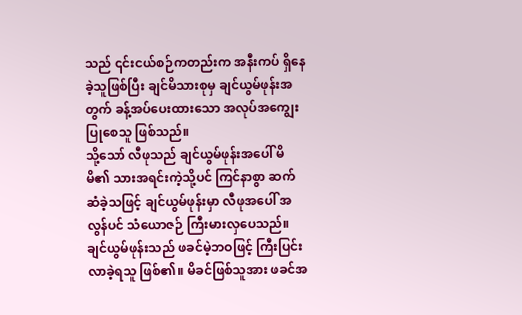သည် ၎င်းငယ်စဉ်ကတည်းက အနီးကပ် ရှိနေခဲ့သူဖြစ်ပြီး ချင်မိသားစုမှ ချင်ယွမ်ဖုန်းအတွက် ခန့်အပ်ပေးထားသော အလုပ်အကျွေးပြုစေသူ ဖြစ်သည်။
သို့သော် လီဖုသည် ချင်ယွမ်ဖုန်းအပေါ် မိမိ၏ သားအရင်းကဲ့သို့ပင် ကြင်နာစွာ ဆက်ဆံခဲ့သဖြင့် ချင်ယွမ်ဖုန်းမှာ လီဖုအပေါ် အလွန်ပင် သံယောဇဉ် ကြီးမားလှပေသည်။
ချင်ယွမ်ဖုန်းသည် ဖခင်မဲ့ဘဝဖြင့် ကြီးပြင်းလာခဲ့ရသူ ဖြစ်၏။ မိခင်ဖြစ်သူအား ဖခင်အ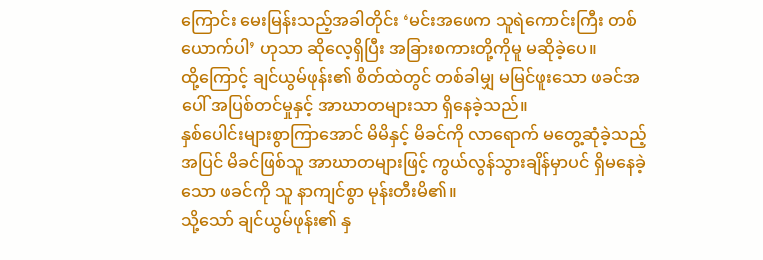ကြောင်း မေးမြန်းသည့်အခါတိုင်း ‘မင်းအဖေက သူရဲကောင်းကြီး တစ်ယောက်ပါ’ ဟုသာ ဆိုလေ့ရှိပြီး အခြားစကားတို့ကိုမူ မဆိုခဲ့ပေ။
ထို့ကြောင့် ချင်ယွမ်ဖုန်း၏ စိတ်ထဲတွင် တစ်ခါမျှ မမြင်ဖူးသော ဖခင်အပေါ် အပြစ်တင်မှုနှင့် အာဃာတများသာ ရှိနေခဲ့သည်။
နှစ်ပေါင်းများစွာကြာအောင် မိမိနှင့် မိခင်ကို လာရောက် မတွေ့ဆုံခဲ့သည့်အပြင် မိခင်ဖြစ်သူ အာဃာတများဖြင့် ကွယ်လွန်သွားချိန်မှာပင် ရှိမနေခဲ့သော ဖခင်ကို သူ နာကျင်စွာ မုန်းတီးမိ၏။
သို့သော် ချင်ယွမ်ဖုန်း၏ နှ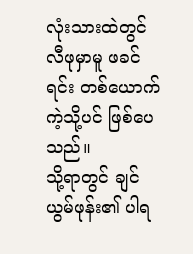လုံးသားထဲတွင် လီဖုမှာမူ ဖခင်ရင်း တစ်ယောက်ကဲ့သို့ပင် ဖြစ်ပေသည်။
သို့ရာတွင် ချင်ယွမ်ဖုန်း၏ ပါရ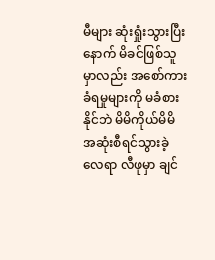မီများ ဆုံးရှုံးသွားပြီးနောက် မိခင်ဖြစ်သူမှာလည်း အစော်ကားခံရမှုများကို မခံစားနိုင်ဘဲ မိမိကိုယ်မိမိ အဆုံးစီရင်သွားခဲ့လေရာ လီဖုမှာ ချင်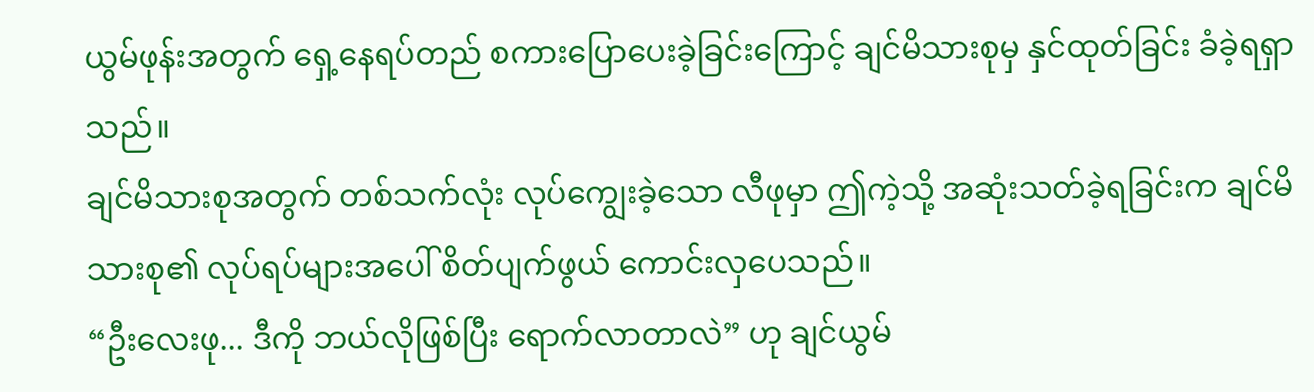ယွမ်ဖုန်းအတွက် ရှေ့နေရပ်တည် စကားပြောပေးခဲ့ခြင်းကြောင့် ချင်မိသားစုမှ နှင်ထုတ်ခြင်း ခံခဲ့ရရှာသည်။
ချင်မိသားစုအတွက် တစ်သက်လုံး လုပ်ကျွေးခဲ့သော လီဖုမှာ ဤကဲ့သို့ အဆုံးသတ်ခဲ့ရခြင်းက ချင်မိသားစု၏ လုပ်ရပ်များအပေါ် စိတ်ပျက်ဖွယ် ကောင်းလှပေသည်။
“ဦးလေးဖု... ဒီကို ဘယ်လိုဖြစ်ပြီး ရောက်လာတာလဲ” ဟု ချင်ယွမ်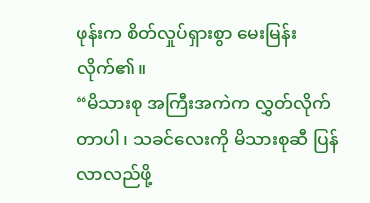ဖုန်းက စိတ်လှုပ်ရှားစွာ မေးမြန်းလိုက်၏။
“မိသားစု အကြီးအကဲက လွှတ်လိုက်တာပါ၊ သခင်လေးကို မိသားစုဆီ ပြန်လာလည်ဖို့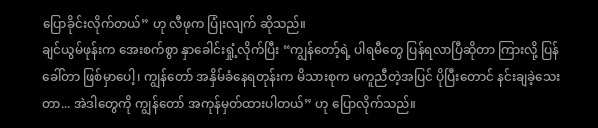ပြောခိုင်းလိုက်တယ်” ဟု လီဖုက ပြုံးလျက် ဆိုသည်။
ချင်ယွမ်ဖုန်းက အေးစက်စွာ နှာခေါင်းရှုံ့လိုက်ပြီး “ကျွန်တော့်ရဲ့ ပါရမီတွေ ပြန်ရလာပြီဆိုတာ ကြားလို့ ပြန်ခေါ်တာ ဖြစ်မှာပေါ့၊ ကျွန်တော် အနှိမ်ခံနေရတုန်းက မိသားစုက မကူညီတဲ့အပြင် ပိုပြီးတောင် နင်းချခဲ့သေးတာ... အဲဒါတွေကို ကျွန်တော် အကုန်မှတ်ထားပါတယ်” ဟု ပြောလိုက်သည်။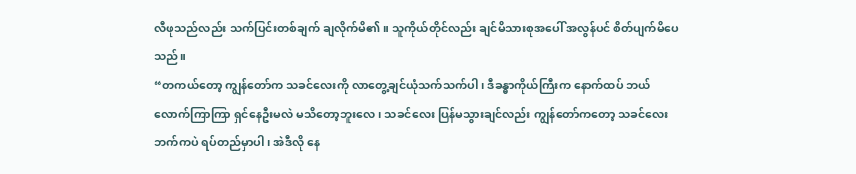လီဖုသည်လည်း သက်ပြင်းတစ်ချက် ချလိုက်မိ၏။ သူကိုယ်တိုင်လည်း ချင်မိသားစုအပေါ် အလွန်ပင် စိတ်ပျက်မိပေသည်။
“တကယ်တော့ ကျွန်တော်က သခင်လေးကို လာတွေ့ချင်ယုံသက်သက်ပါ၊ ဒီခန္ဓာကိုယ်ကြီးက နောက်ထပ် ဘယ်လောက်ကြာကြာ ရှင်နေဦးမလဲ မသိတော့ဘူးလေ၊ သခင်လေး ပြန်မသွားချင်လည်း ကျွန်တော်ကတော့ သခင်လေးဘက်ကပဲ ရပ်တည်မှာပါ၊ အဲဒီလို နေ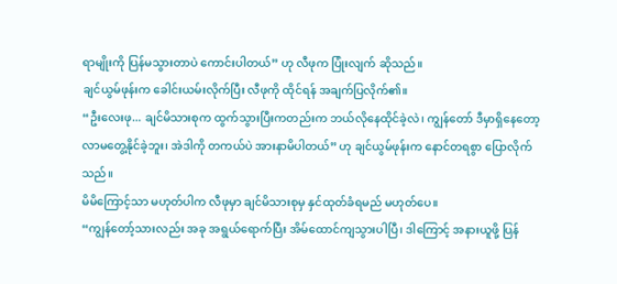ရာမျိုးကို ပြန်မသွားတာပဲ ကောင်းပါတယ်” ဟု လီဖုက ပြုံးလျက် ဆိုသည်။
ချင်ယွမ်ဖုန်းက ခေါင်းယမ်းလိုက်ပြီး လီဖုကို ထိုင်ရန် အချက်ပြလိုက်၏။
“ဦးလေးဖု... ချင်မိသားစုက ထွက်သွားပြီးကတည်းက ဘယ်လိုနေထိုင်ခဲ့လဲ၊ ကျွန်တော် ဒီမှာရှိနေတော့ လာမတွေ့နိုင်ခဲ့ဘူး၊ အဲဒါကို တကယ်ပဲ အားနာမိပါတယ်” ဟု ချင်ယွမ်ဖုန်းက နောင်တရစွာ ပြောလိုက်သည်။
မိမိကြောင့်သာ မဟုတ်ပါက လီဖုမှာ ချင်မိသားစုမှ နှင်ထုတ်ခံရမည် မဟုတ်ပေ။
“ကျွန်တော့်သားလည်း အခု အရွယ်ရောက်ပြီး အိမ်ထောင်ကျသွားပါပြီ၊ ဒါကြောင့် အနားယူဖို့ ပြန်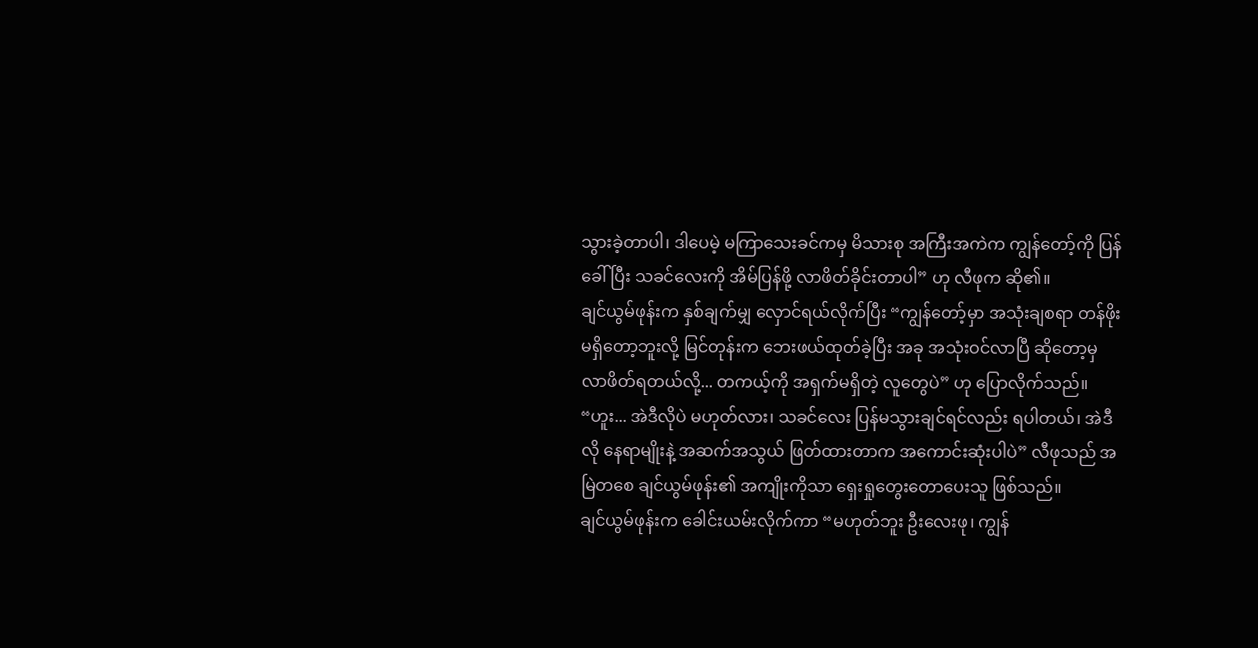သွားခဲ့တာပါ၊ ဒါပေမဲ့ မကြာသေးခင်ကမှ မိသားစု အကြီးအကဲက ကျွန်တော့်ကို ပြန်ခေါ်ပြီး သခင်လေးကို အိမ်ပြန်ဖို့ လာဖိတ်ခိုင်းတာပါ” ဟု လီဖုက ဆို၏။
ချင်ယွမ်ဖုန်းက နှစ်ချက်မျှ လှောင်ရယ်လိုက်ပြီး “ကျွန်တော့်မှာ အသုံးချစရာ တန်ဖိုး မရှိတော့ဘူးလို့ မြင်တုန်းက ဘေးဖယ်ထုတ်ခဲ့ပြီး အခု အသုံးဝင်လာပြီ ဆိုတော့မှ လာဖိတ်ရတယ်လို့... တကယ့်ကို အရှက်မရှိတဲ့ လူတွေပဲ” ဟု ပြောလိုက်သည်။
“ဟူး... အဲဒီလိုပဲ မဟုတ်လား၊ သခင်လေး ပြန်မသွားချင်ရင်လည်း ရပါတယ်၊ အဲဒီလို နေရာမျိုးနဲ့ အဆက်အသွယ် ဖြတ်ထားတာက အကောင်းဆုံးပါပဲ” လီဖုသည် အမြဲတစေ ချင်ယွမ်ဖုန်း၏ အကျိုးကိုသာ ရှေးရှုတွေးတောပေးသူ ဖြစ်သည်။
ချင်ယွမ်ဖုန်းက ခေါင်းယမ်းလိုက်ကာ “မဟုတ်ဘူး ဦးလေးဖု၊ ကျွန်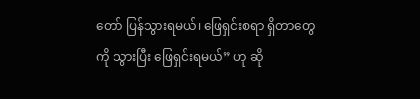တော် ပြန်သွားရမယ်၊ ဖြေရှင်းစရာ ရှိတာတွေကို သွားပြီး ဖြေရှင်းရမယ်” ဟု ဆို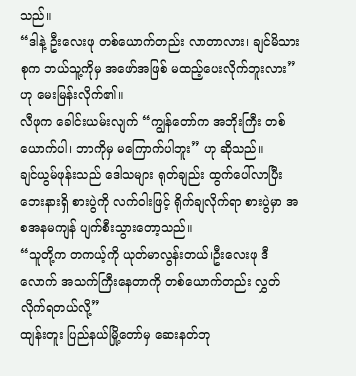သည်။
“ဒါနဲ့ ဦးလေးဖု တစ်ယောက်တည်း လာတာလား၊ ချင်မိသားစုက ဘယ်သူ့ကိုမှ အဖော်အဖြစ် မထည့်ပေးလိုက်ဘူးလား” ဟု မေးမြန်းလိုက်၏။
လီဖုက ခေါင်းယမ်းလျက် “ကျွန်တော်က အဘိုးကြီး တစ်ယောက်ပါ၊ ဘာကိုမှ မကြောက်ပါဘူး” ဟု ဆိုသည်။
ချင်ယွမ်ဖုန်းသည် ဒေါသများ ရုတ်ချည်း ထွက်ပေါ်လာပြီး ဘေးနားရှိ စားပွဲကို လက်ဝါးဖြင့် ရိုက်ချလိုက်ရာ စားပွဲမှာ အစအနမကျန် ပျက်စီးသွားတော့သည်။
“သူတို့က တကယ့်ကို ယုတ်မာလွန်းတယ်၊ဦးလေးဖု ဒီလောက် အသက်ကြီးနေတာကို တစ်ယောက်တည်း လွှတ်လိုက်ရတယ်လို့”
ထျန်းတူး ပြည်နယ်မြို့တော်မှ ဆေးနတ်ဘု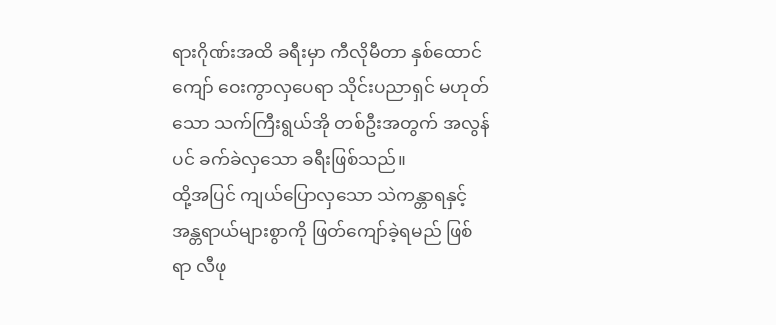ရားဂိုဏ်းအထိ ခရီးမှာ ကီလိုမီတာ နှစ်ထောင်ကျော် ဝေးကွာလှပေရာ သိုင်းပညာရှင် မဟုတ်သော သက်ကြီးရွယ်အို တစ်ဦးအတွက် အလွန်ပင် ခက်ခဲလှသော ခရီးဖြစ်သည်။
ထို့အပြင် ကျယ်ပြောလှသော သဲကန္တာရနှင့် အန္တရာယ်များစွာကို ဖြတ်ကျော်ခဲ့ရမည် ဖြစ်ရာ လီဖု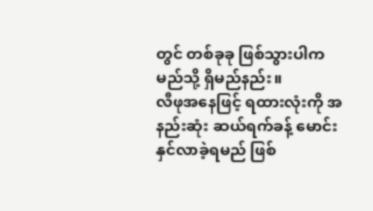တွင် တစ်ခုခု ဖြစ်သွားပါက မည်သို့ ရှိမည်နည်း။
လီဖုအနေဖြင့် ရထားလုံးကို အနည်းဆုံး ဆယ်ရက်ခန့် မောင်းနှင်လာခဲ့ရမည် ဖြစ်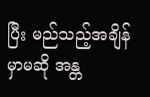ပြီး မည်သည့်အချိန်မှာမဆို အန္တ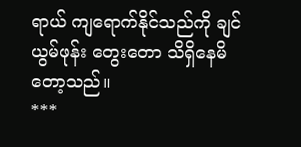ရာယ် ကျရောက်နိုင်သည်ကို ချင်ယွမ်ဖုန်း တွေးတော သိရှိနေမိတော့သည်။
***